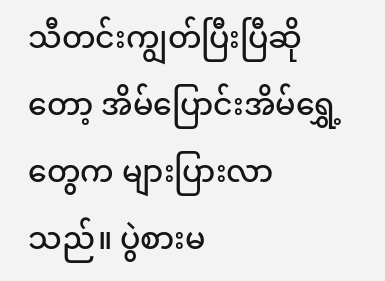သီတင်းကျွတ်ပြီးပြီဆိုတော့ အိမ်ပြောင်းအိမ်ရွှေ့တွေက များပြားလာသည်။ ပွဲစားမ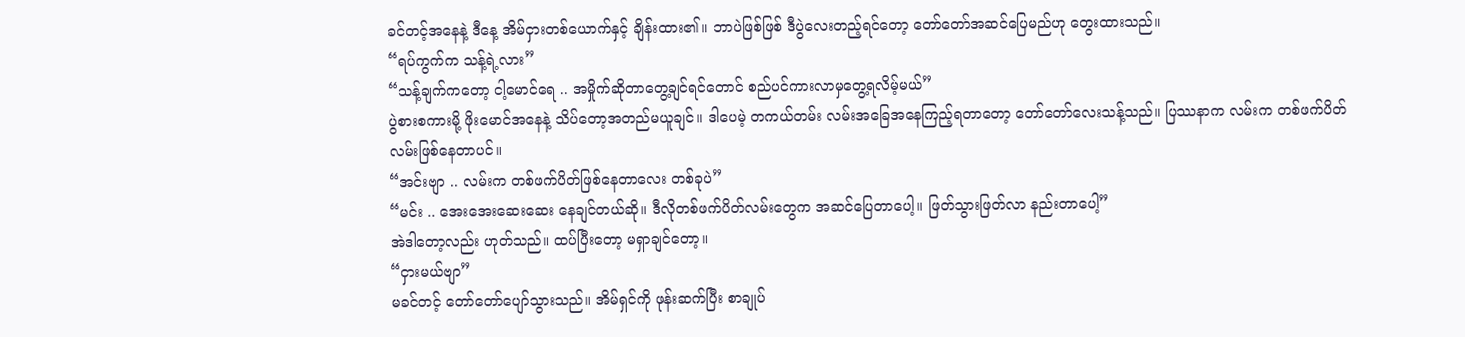ခင်တင့်အနေနဲ့ ဒီနေ့ အိမ်ငှားတစ်ယောက်နှင့် ချိန်းထား၏။ ဘာပဲဖြစ်ဖြစ် ဒီပွဲလေးတည့်ရင်တော့ တော်တော်အဆင်ပြေမည်ဟု တွေးထားသည်။
“ရပ်ကွက်က သန့်ရဲ့လား”
“သန့်ချက်ကတော့ ငါ့မောင်ရေ .. အမှိုက်ဆိုတာတွေ့ချင်ရင်တောင် စည်ပင်ကားလာမှတွေ့ရလိမ့်မယ်”
ပွဲစားစကားမို့ ဖိုးမောင်အနေနဲ့ သိပ်တော့အတည်မယူချင်။ ဒါပေမဲ့ တကယ်တမ်း လမ်းအခြေအနေကြည့်ရတာတော့ တော်တော်လေးသန့်သည်။ ပြဿနာက လမ်းက တစ်ဖက်ပိတ်လမ်းဖြစ်နေတာပင်။
“အင်းဗျာ .. လမ်းက တစ်ဖက်ပိတ်ဖြစ်နေတာလေး တစ်ခုပဲ”
“မင်း .. အေးအေးဆေးဆေး နေချင်တယ်ဆို။ ဒီလိုတစ်ဖက်ပိတ်လမ်းတွေက အဆင်ပြေတာပေါ့။ ဖြတ်သွားဖြတ်လာ နည်းတာပေါ့”
အဲဒါတော့လည်း ဟုတ်သည်။ ထပ်ပြီးတော့ မရှာချင်တော့။
“ငှားမယ်ဗျာ”
မခင်တင့် တော်တော်ပျော်သွားသည်။ အိမ်ရှင်ကို ဖုန်းဆက်ပြီး စာချုပ်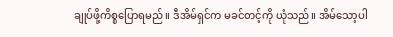ချုပ်ဖို့ကိစ္စပြောရမည်။ ဒီအိမ်ရှင်က မခင်တင့်ကို ယုံသည်။ အိမ်သော့ပါ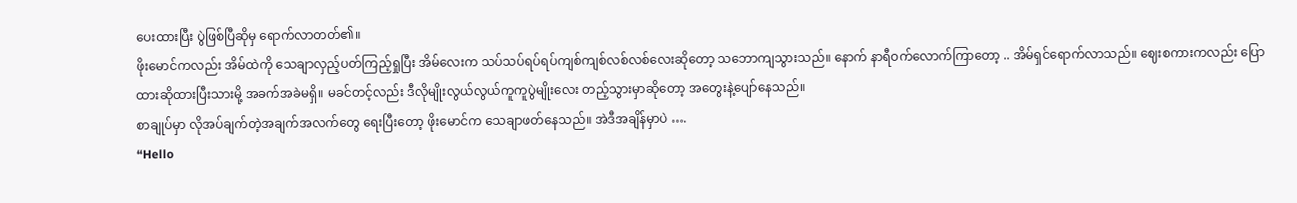ပေးထားပြီး ပွဲဖြစ်ပြီဆိုမှ ရောက်လာတတ်၏။
ဖိုးမောင်ကလည်း အိမ်ထဲကို သေချာလှည့်ပတ်ကြည့်ရှုပြီး အိမ်လေးက သပ်သပ်ရပ်ရပ်ကျစ်ကျစ်လစ်လစ်လေးဆိုတော့ သဘောကျသွားသည်။ နောက် နာရီဝက်လောက်ကြာတော့ .. အိမ်ရှင်ရောက်လာသည်။ ဈေးစကားကလည်း ပြောထားဆိုထားပြီးသားမို့ အခက်အခဲမရှိ။ မခင်တင့်လည်း ဒီလိုမျိုးလွယ်လွယ်ကူကူပွဲမျိုးလေး တည့်သွားမှာဆိုတော့ အတွေးနဲ့ပျော်နေသည်။
စာချုပ်မှာ လိုအပ်ချက်တဲ့အချက်အလက်တွေ ရေးပြီးတော့ ဖိုးမောင်က သေချာဖတ်နေသည်။ အဲဒီအချိန်မှာပဲ ….
“Hello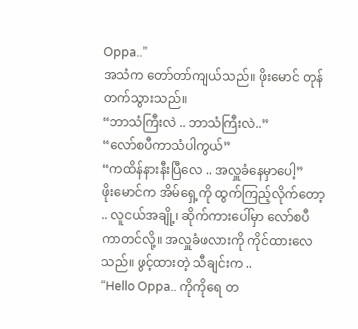Oppa..”
အသံက တော်တာ်ကျယ်သည်။ ဖိုးမောင် တုန်တက်သွားသည်။
“ဘာသံကြီးလဲ .. ဘာသံကြီးလဲ..”
“လော်စပီကာသံပါကွယ်”
“ကထိန်နားနီးပြီလေ .. အလှူခံနေမှာပေါ့”
ဖိုးမောင်က အိမ်ရှေ့ကို ထွက်ကြည့်လိုက်တော့ .. လူငယ်အချို့၊ ဆိုက်ကားပေါ်မှာ လော်စပီကာတင်လို့။ အလှူခံဖလားကို ကိုင်ထားလေသည်။ ဖွင့်ထားတဲ့ သီချင်းက ..
“Hello Oppa.. ကိုကိုရေ တ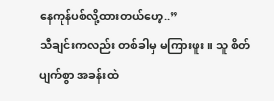နေကုန်ပစ်လို့ထားတယ်ဟေ့..”
သီချင်းကလည်း တစ်ခါမှ မကြားဖူး။ သူ စိတ်ပျက်စွာ အခန်းထဲ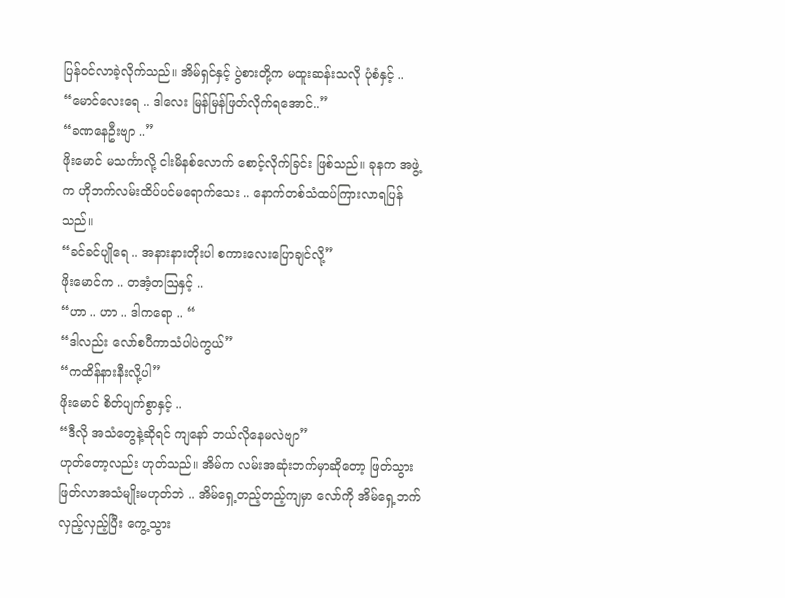ပြန်ဝင်လာခဲ့လိုက်သည်။ အိမ်ရှင်နှင့် ပွဲစားတို့က မထူးဆန်းသလို ပုံစံနှင့် ..
“မောင်လေးရေ .. ဒါလေး မြန်မြန်ဖြတ်လိုက်ရအောင်..”
“ခဏနေဦးဗျာ ..”
ဖိုးမောင် မသင်္ကာလို့ ငါးမိနစ်လောက် စောင့်လိုက်ခြင်း ဖြစ်သည်။ ခုနက အဖွဲ့က ဟိုဘက်လမ်းထိပ်ပင်မရောက်သေး .. နောက်တစ်သံထပ်ကြားလာရပြန်သည်။
“ခင်ခင်ပျိုရေ .. အနားနားတိုးပါ စကားလေးပြောချင်လို့”
ဖိုးမောင်က .. တအံ့တဩနှင့် ..
“ဟာ .. ဟာ .. ဒါကရော .. “
“ဒါလည်း လော်စပီကာသံပါပဲကွယ်”
“ကထိန်နားနီးလို့ပါ”
ဖိုးမောင် စိတ်ပျက်စွာနှင့် ..
“ဒီလို အသံတွေနဲ့ဆိုရင် ကျနော် ဘယ်လိုနေမလဲဗျာ”
ဟုတ်တော့လည်း ဟုတ်သည်။ အိမ်က လမ်းအဆုံးဘက်မှာဆိုတော့ ဖြတ်သွားဖြတ်လာအသံမျိုးမဟုတ်ဘဲ .. အိမ်ရှေ့တည့်တည့်ကျမှာ လော်ကို အိမ်ရှေ့ဘက်လှည့်လှည့်ပြီး ကွေ့သွား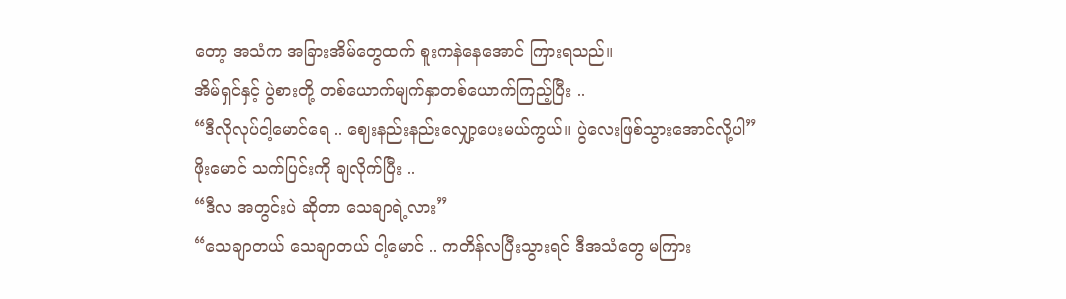တော့ အသံက အခြားအိမ်တွေထက် စူးကနဲနေအောင် ကြားရသည်။
အိမ်ရှင်နှင့် ပွဲစားတို့ တစ်ယောက်မျက်နှာတစ်ယောက်ကြည့်ပြီး ..
“ဒီလိုလုပ်ငါ့မောင်ရေ .. ဈေးနည်းနည်းလျှော့ပေးမယ်ကွယ်။ ပွဲလေးဖြစ်သွားအောင်လို့ပါ”
ဖိုးမောင် သက်ပြင်းကို ချလိုက်ပြီး ..
“ဒီလ အတွင်းပဲ ဆိုတာ သေချာရဲ့လား”
“သေချာတယ် သေချာတယ် ငါ့မောင် .. ကတိန်လပြီးသွားရင် ဒီအသံတွေ မကြား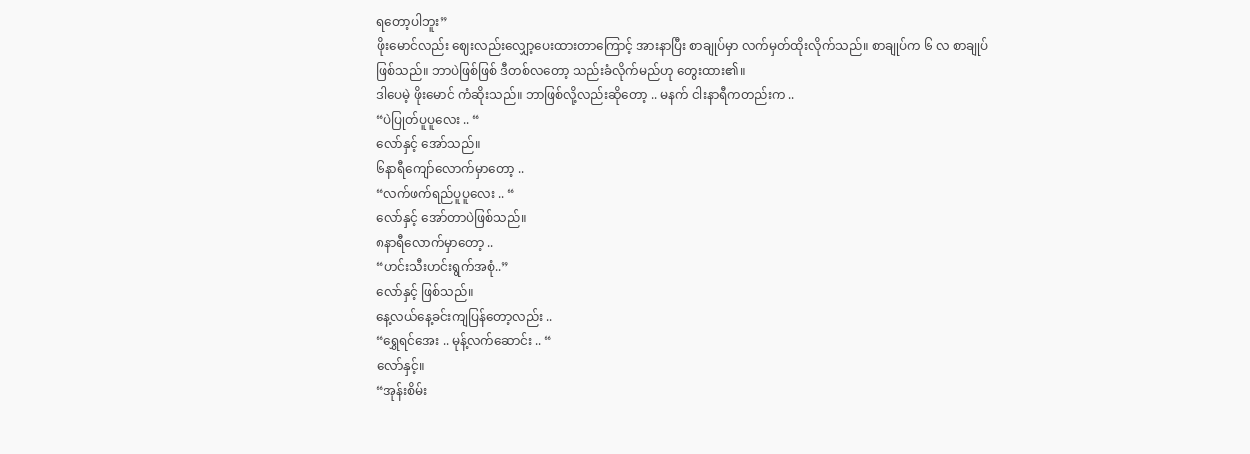ရတော့ပါဘူး”
ဖိုးမောင်လည်း ဈေးလည်းလျှော့ပေးထားတာကြောင့် အားနာပြီး စာချုပ်မှာ လက်မှတ်ထိုးလိုက်သည်။ စာချုပ်က ၆ လ စာချုပ်ဖြစ်သည်။ ဘာပဲဖြစ်ဖြစ် ဒီတစ်လတော့ သည်းခံလိုက်မည်ဟု တွေးထား၏။
ဒါပေမဲ့ ဖိုးမောင် ကံဆိုးသည်။ ဘာဖြစ်လို့လည်းဆိုတော့ .. မနက် ငါးနာရီကတည်းက ..
“ပဲပြုတ်ပူပူလေး .. “
လော်နှင့် အော်သည်။
၆နာရီကျော်လောက်မှာတော့ ..
“လက်ဖက်ရည်ပူပူလေး .. “
လော်နှင့် အော်တာပဲဖြစ်သည်။
၈နာရီလောက်မှာတော့ ..
“ဟင်းသီးဟင်းရွက်အစုံ..”
လော်နှင့် ဖြစ်သည်။
နေ့လယ်နေ့ခင်းကျပြန်တော့လည်း ..
“ရွှေရင်အေး .. မုန့်လက်ဆောင်း .. “
လော်နှင့်။
“အုန်းစိမ်း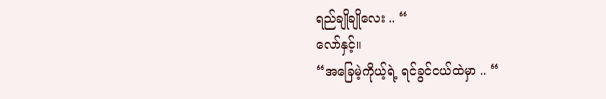ရည်ချိုချိုလေး .. “
လော်နှင့်။
“အခြေမဲ့ကိုယ့်ရဲ့ ရင်ခွင်ငယ်ထဲမှာ .. “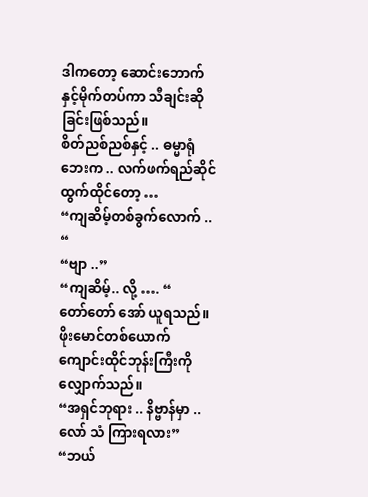ဒါကတော့ ဆောင်းဘောက်နှင့်မိုက်တပ်ကာ သီချင်းဆိုခြင်းဖြစ်သည်။
စိတ်ညစ်ညစ်နှင့် .. ဓမ္မာရုံဘေးက .. လက်ဖက်ရည်ဆိုင်ထွက်ထိုင်တော့ …
“ကျဆိမ့်တစ်ခွက်လောက် .. “
“ဗျာ ..”
“ကျဆိမ့်.. လို့ …. “
တော်တော် အော် ယူရသည်။
ဖိုးမောင်တစ်ယောက် ကျောင်းထိုင်ဘုန်းကြီးကို လျှောက်သည်။
“အရှင်ဘုရား .. နိဗ္ဗာန်မှာ .. လော် သံ ကြားရလား”
“ဘယ်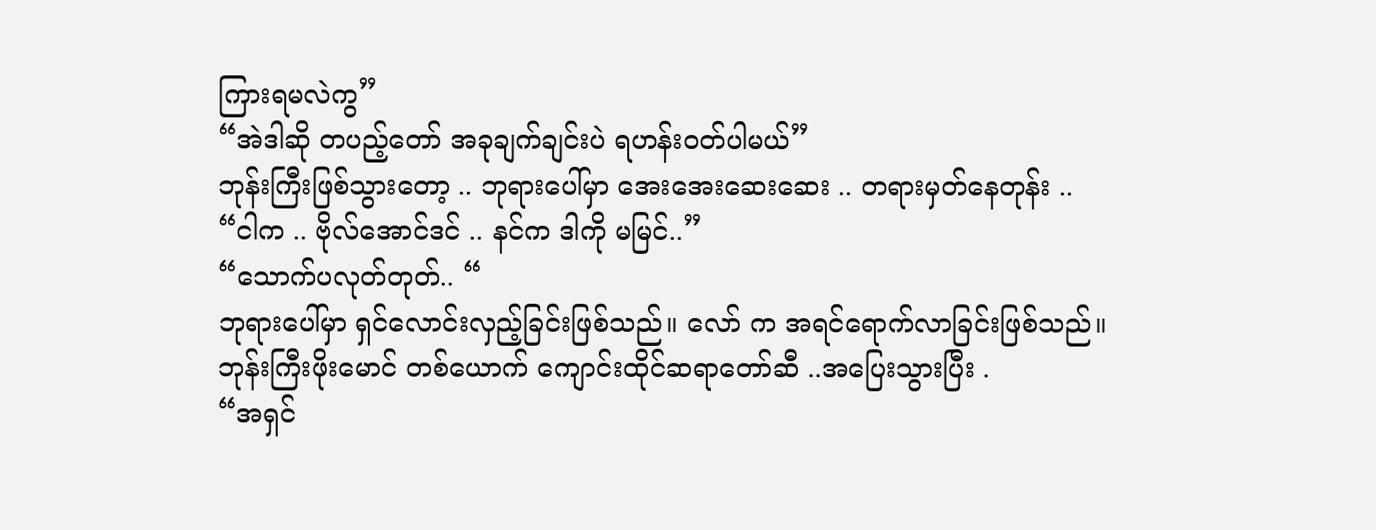ကြားရမလဲကွ”
“အဲဒါဆို တပည့်တော် အခုချက်ချင်းပဲ ရဟန်းဝတ်ပါမယ်”
ဘုန်းကြီးဖြစ်သွားတော့ .. ဘုရားပေါ်မှာ အေးအေးဆေးဆေး .. တရားမှတ်နေတုန်း ..
“ငါက .. ဗိုလ်အောင်ဒင် .. နင်က ဒါကို မမြင်..”
“သောက်ပလုတ်တုတ်.. “
ဘုရားပေါ်မှာ ရှင်လောင်းလှည့်ခြင်းဖြစ်သည်။ လော် က အရင်ရောက်လာခြင်းဖြစ်သည်။
ဘုန်းကြီးဖိုးမောင် တစ်ယောက် ကျောင်းထိုင်ဆရာတော်ဆီ ..အပြေးသွားပြီး .
“အရှင်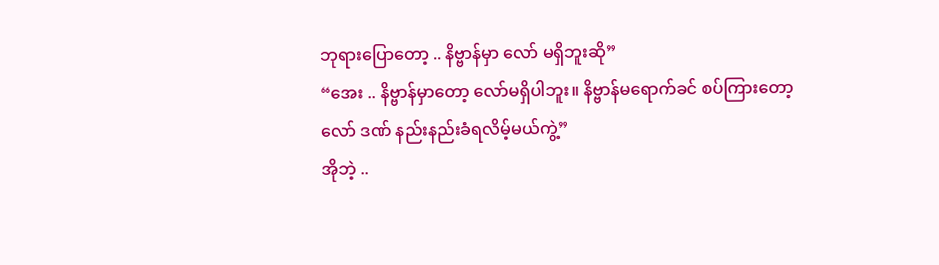ဘုရားပြောတော့ .. နိဗ္ဗာန်မှာ လော် မရှိဘူးဆို”
“အေး .. နိဗ္ဗာန်မှာတော့ လော်မရှိပါဘူး။ နိဗ္ဗာန်မရောက်ခင် စပ်ကြားတော့ လော် ဒဏ် နည်းနည်းခံရလိမ့်မယ်ကွဲ့”
အိုဘဲ့ ..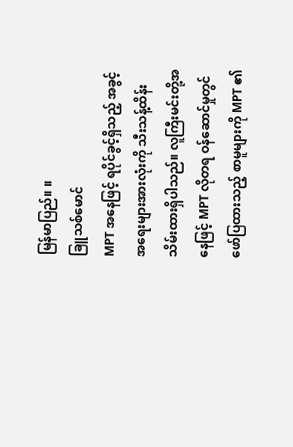မြန်မာပြည်။ ။
ခြူသစ်မောင်
MPT အနေဖြင့် ရပိုင်ခွင့်ရှိသည့် အခွင့်အရေးများအားလုံးကို သီးသန့်ထိန်းသိမ်းထားရှိပါသည်။ လူကြီးမင်းတို့အနေဖြင့် MPT လိုတရ ဝန်ဆောင်မှုတွင် ဖော်ပြထားသည့် စာမူများကို MPT ၏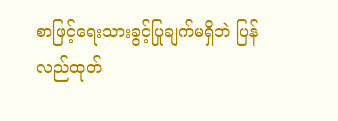စာဖြင့်ရေးသားခွင့်ပြုချက်မရှိဘဲ ပြန်လည်ထုတ်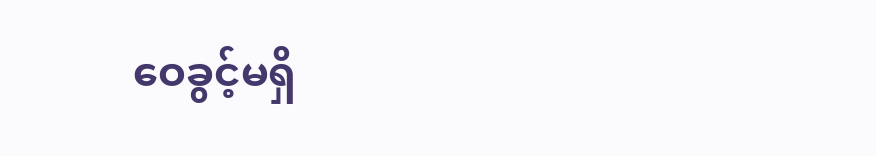ဝေခွင့်မရှိ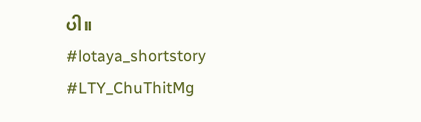ပါ။
#lotaya_shortstory
#LTY_ChuThitMg